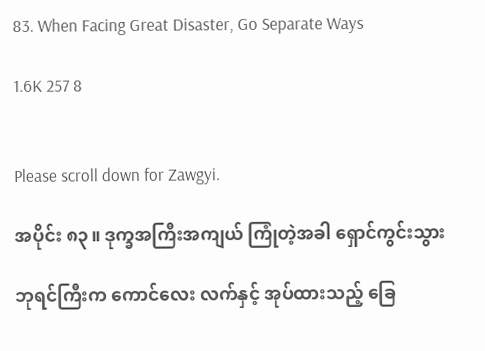83. When Facing Great Disaster, Go Separate Ways

1.6K 257 8


Please scroll down for Zawgyi.

အပိုင်း ၈၃။ ဒုက္ခအကြီးအကျယ် ကြုံတဲ့အခါ ရှောင်ကွင်းသွား

ဘုရင်ကြီးက ကောင်လေး လက်နှင့် အုပ်ထားသည့် ခြေ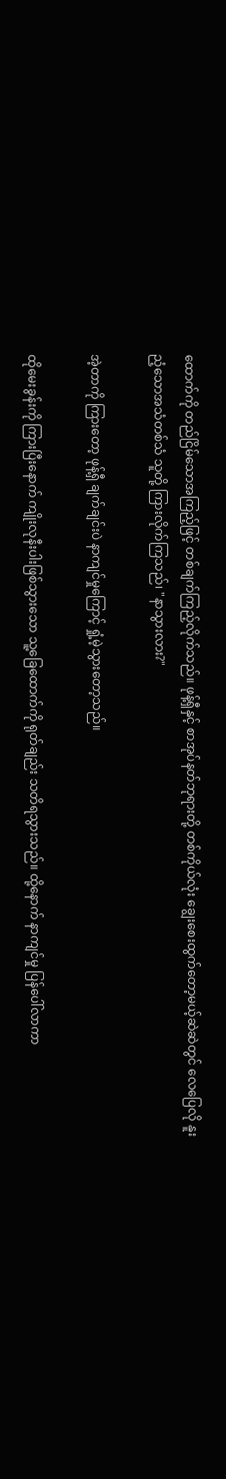ထောက်ကို တည်ငြိမ်သောအကြည့်ဖြင့် တစ်ချက်ကြည့်လိုက်သည်။ ဖုန့်ရှီနှင့် စာအုပ်နတ်ဘုရားတို့ တစ်ကိုယ်လုံး ချွေးစေးထွက်တော့မယ့်ဆဲဆဲတွင် လေပြေလို နူးညံ့သောအသံတစ်သံ သူတို့ ကြားလိုက်ကြသည်၊ "နာသွားလား?"

အဲ့တာကို ကြားတော့ ဖုန့်ရှီ ချက်ချင်းပဲ နာကျင်မှုကြောင့် ရှုံ့မဲ့သွားတော့သည်။

ထိုမေးခွန်းကို ကြားပြီးနောက် ကျိုးလုနီးပါးဖြစ်သွားသော သူ့ခြေထောက်ကို ရုတ်ချည်း သတိရသွားသည်။ ထို့နောက် နာကျင်မှု ပြန်ပေါ်လာကာ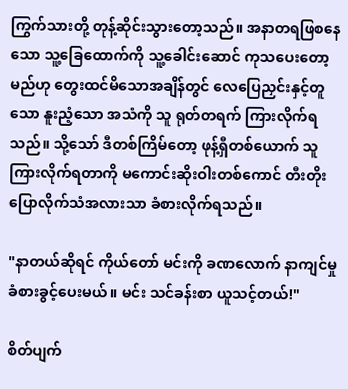ကြွက်သားတို့ တုန့်ဆိုင်းသွားတော့သည်။ အနာတရဖြစနေသော သူ့ခြေထောက်ကို သူ့ခေါင်းဆောင် ကုသပေးတော့မည်ဟု တွေးထင်မိသောအချိန်တွင် လေပြေညှင်းနှင့်တူသော နူးညံ့သော အသံကို သူ ရုတ်တရက် ကြားလိုက်ရသည်။ သို့သော် ဒီတစ်ကြိမ်တော့ ဖုန့်ရှီတစ်ယောက် သူကြားလိုက်ရတာကို မကောင်းဆိုးဝါးတစ်ကောင် တီးတိုးပြောလိုက်သံအလားသာ ခံစားလိုက်ရသည်။

"နာတယ်ဆိုရင် ကိုယ်တော် မင်းကို ခဏလောက် နာကျင်မှု ခံစားခွင့်ပေးမယ်။ မင်း သင်ခန်းစာ ယူသင့်တယ်!"

စိတ်ပျက်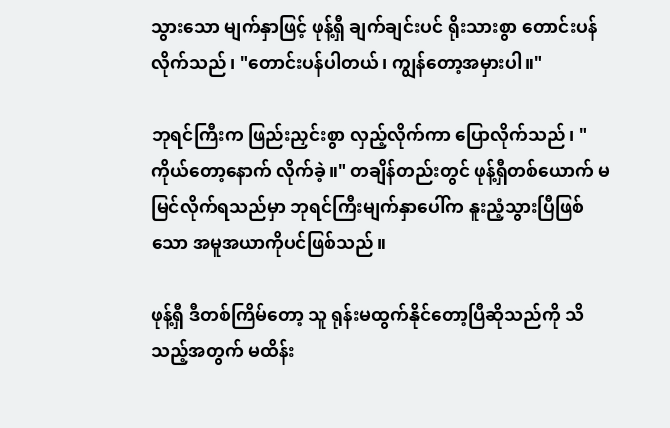သွားသော မျက်နှာဖြင့် ဖုန့်ရှီ ချက်ချင်းပင် ရိုးသားစွာ တောင်းပန်လိုက်သည်၊ "တောင်းပန်ပါတယ်၊ ကျွန်တော့အမှားပါ။"

ဘုရင်ကြီးက ဖြည်းညှင်းစွာ လှည့်လိုက်ကာ ပြောလိုက်သည်၊ "ကိုယ်တော့နောက် လိုက်ခဲ့။" တချိန်တည်းတွင် ဖုန့်ရှီတစ်ယောက် မမြင်လိုက်ရသည်မှာ ဘုရင်ကြီးမျက်နှာပေါ်က နူးညံ့သွားပြီဖြစ်သော အမူအယာကိုပင်ဖြစ်သည်။

ဖုန့်ရှီ ဒီတစ်ကြိမ်တော့ သူ ရုန်းမထွက်နိုင်တော့ပြီဆိုသည်ကို သိသည့်အတွက် မထိန်း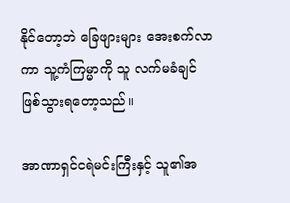နိုင်တော့ဘဲ ခြေဖျားများ အေးစက်လာကာ သူ့ကံကြမ္မာကို သူ လက်မခံချင် ဖြစ်သွားရတော့သည်။

အာဏာရှင်ငရဲမင်းကြီးနှင့် သူ၏အ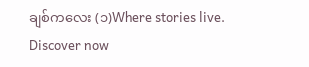ချစ်ကလေး (၁)Where stories live. Discover now